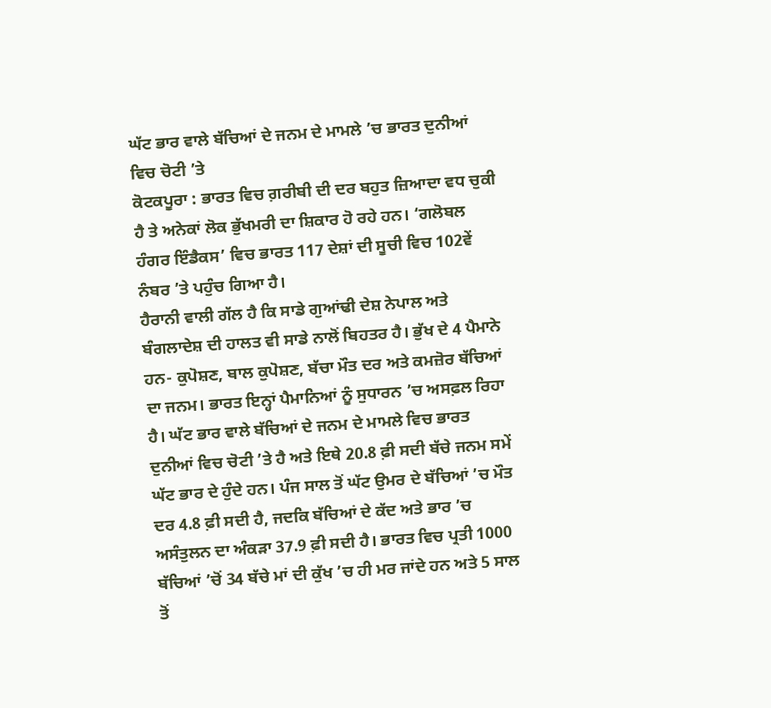ਘੱਟ ਭਾਰ ਵਾਲੇ ਬੱਚਿਆਂ ਦੇ ਜਨਮ ਦੇ ਮਾਮਲੇ ’ਚ ਭਾਰਤ ਦੁਨੀਆਂ ਵਿਚ ਚੋਟੀ ’ਤੇ
ਕੋਟਕਪੂਰਾ : ਭਾਰਤ ਵਿਚ ਗ਼ਰੀਬੀ ਦੀ ਦਰ ਬਹੁਤ ਜ਼ਿਆਦਾ ਵਧ ਚੁਕੀ ਹੈ ਤੇ ਅਨੇਕਾਂ ਲੋਕ ਭੁੱਖਮਰੀ ਦਾ ਸ਼ਿਕਾਰ ਹੋ ਰਹੇ ਹਨ। ‘ਗਲੋਬਲ ਹੰਗਰ ਇੰਡੈਕਸ’ ਵਿਚ ਭਾਰਤ 117 ਦੇਸ਼ਾਂ ਦੀ ਸੂਚੀ ਵਿਚ 102ਵੇਂ ਨੰਬਰ ’ਤੇ ਪਹੁੰਚ ਗਿਆ ਹੈ।
ਹੈਰਾਨੀ ਵਾਲੀ ਗੱਲ ਹੈ ਕਿ ਸਾਡੇ ਗੁਆਂਢੀ ਦੇਸ਼ ਨੇਪਾਲ ਅਤੇ ਬੰਗਲਾਦੇਸ਼ ਦੀ ਹਾਲਤ ਵੀ ਸਾਡੇ ਨਾਲੋਂ ਬਿਹਤਰ ਹੈ। ਭੁੱਖ ਦੇ 4 ਪੈਮਾਨੇ ਹਨ- ਕੁਪੋਸ਼ਣ, ਬਾਲ ਕੁਪੋਸ਼ਣ, ਬੱਚਾ ਮੌਤ ਦਰ ਅਤੇ ਕਮਜ਼ੋਰ ਬੱਚਿਆਂ ਦਾ ਜਨਮ। ਭਾਰਤ ਇਨ੍ਹਾਂ ਪੈਮਾਨਿਆਂ ਨੂੰ ਸੁਧਾਰਨ ’ਚ ਅਸਫ਼ਲ ਰਿਹਾ ਹੈ। ਘੱਟ ਭਾਰ ਵਾਲੇ ਬੱਚਿਆਂ ਦੇ ਜਨਮ ਦੇ ਮਾਮਲੇ ਵਿਚ ਭਾਰਤ ਦੁਨੀਆਂ ਵਿਚ ਚੋਟੀ ’ਤੇ ਹੈ ਅਤੇ ਇਥੇ 20.8 ਫ਼ੀ ਸਦੀ ਬੱਚੇ ਜਨਮ ਸਮੇਂ ਘੱਟ ਭਾਰ ਦੇ ਹੁੰਦੇ ਹਨ। ਪੰਜ ਸਾਲ ਤੋਂ ਘੱਟ ਉਮਰ ਦੇ ਬੱਚਿਆਂ ’ਚ ਮੌਤ ਦਰ 4.8 ਫ਼ੀ ਸਦੀ ਹੈ, ਜਦਕਿ ਬੱਚਿਆਂ ਦੇ ਕੱਦ ਅਤੇ ਭਾਰ ’ਚ ਅਸੰਤੁਲਨ ਦਾ ਅੰਕੜਾ 37.9 ਫ਼ੀ ਸਦੀ ਹੈ। ਭਾਰਤ ਵਿਚ ਪ੍ਰਤੀ 1000 ਬੱਚਿਆਂ ’ਚੋਂ 34 ਬੱਚੇ ਮਾਂ ਦੀ ਕੁੱਖ ’ਚ ਹੀ ਮਰ ਜਾਂਦੇ ਹਨ ਅਤੇ 5 ਸਾਲ ਤੋਂ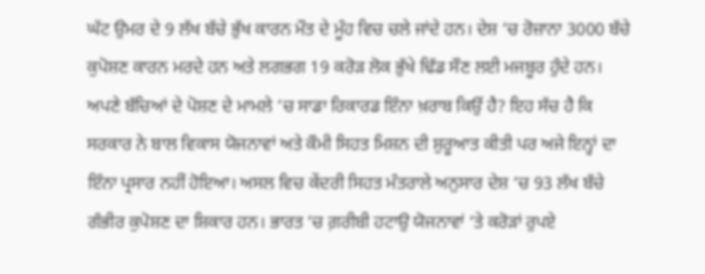ਘੱਟ ਉਮਰ ਦੇ 9 ਲੱਖ ਬੱਚੇ ਭੁੱਖ ਕਾਰਨ ਮੌਤ ਦੇ ਮੂੰਹ ਵਿਚ ਚਲੇ ਜਾਂਦੇ ਹਨ। ਦੇਸ਼ ’ਚ ਰੋਜ਼ਾਨਾ 3000 ਬੱਚੇ ਕੁਪੋਸ਼ਣ ਕਾਰਨ ਮਰਦੇ ਹਨ ਅਤੇ ਲਗਭਗ 19 ਕਰੋੜ ਲੋਕ ਭੁੱਖੇ ਢਿੱਡ ਸੌਣ ਲਈ ਮਜਬੂਰ ਹੁੰਦੇ ਹਨ।
ਅਪਣੇ ਬੱਚਿਆਂ ਦੇ ਪੋਸ਼ਣ ਦੇ ਮਾਮਲੇ ’ਚ ਸਾਡਾ ਰਿਕਾਰਡ ਇੰਨਾ ਖ਼ਰਾਬ ਕਿਉਂ ਹੈ? ਇਹ ਸੱਚ ਹੈ ਕਿ ਸਰਕਾਰ ਨੇ ਬਾਲ ਵਿਕਾਸ ਯੋਜਨਾਵਾਂ ਅਤੇ ਕੌਮੀ ਸਿਹਤ ਮਿਸ਼ਨ ਦੀ ਸ਼ੁਰੂਆਤ ਕੀਤੀ ਪਰ ਅਜੇ ਇਨ੍ਹਾਂ ਦਾ ਇੰਨਾ ਪ੍ਰਸਾਰ ਨਹੀਂ ਹੋਇਆ। ਅਸਲ ਵਿਚ ਕੇਂਦਰੀ ਸਿਹਤ ਮੰਤਰਾਲੇ ਅਨੁਸਾਰ ਦੇਸ਼ ’ਚ 93 ਲੱਖ ਬੱਚੇ ਗੰਭੀਰ ਕੁਪੋਸ਼ਣ ਦਾ ਸ਼ਿਕਾਰ ਹਨ। ਭਾਰਤ ’ਚ ਗ਼ਰੀਬੀ ਹਟਾਉ ਯੋਜਨਾਵਾਂ ’ਤੇ ਕਰੋੜਾਂ ਰੁਪਏ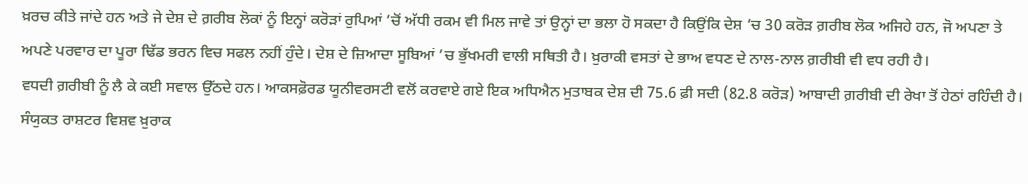ਖ਼ਰਚ ਕੀਤੇ ਜਾਂਦੇ ਹਨ ਅਤੇ ਜੇ ਦੇਸ਼ ਦੇ ਗ਼ਰੀਬ ਲੋਕਾਂ ਨੂੰ ਇਨ੍ਹਾਂ ਕਰੋੜਾਂ ਰੁਪਿਆਂ ’ਚੋਂ ਅੱਧੀ ਰਕਮ ਵੀ ਮਿਲ ਜਾਵੇ ਤਾਂ ਉਨ੍ਹਾਂ ਦਾ ਭਲਾ ਹੋ ਸਕਦਾ ਹੈ ਕਿਉਂਕਿ ਦੇਸ਼ ’ਚ 30 ਕਰੋੜ ਗ਼ਰੀਬ ਲੋਕ ਅਜਿਹੇ ਹਨ, ਜੋ ਅਪਣਾ ਤੇ ਅਪਣੇ ਪਰਵਾਰ ਦਾ ਪੂਰਾ ਢਿੱਡ ਭਰਨ ਵਿਚ ਸਫਲ ਨਹੀਂ ਹੁੰਦੇ। ਦੇਸ਼ ਦੇ ਜ਼ਿਆਦਾ ਸੂਬਿਆਂ ’ਚ ਭੁੱਖਮਰੀ ਵਾਲੀ ਸਥਿਤੀ ਹੈ। ਖ਼ੁਰਾਕੀ ਵਸਤਾਂ ਦੇ ਭਾਅ ਵਧਣ ਦੇ ਨਾਲ-ਨਾਲ ਗ਼ਰੀਬੀ ਵੀ ਵਧ ਰਹੀ ਹੈ।
ਵਧਦੀ ਗ਼ਰੀਬੀ ਨੂੰ ਲੈ ਕੇ ਕਈ ਸਵਾਲ ਉੱਠਦੇ ਹਨ। ਆਕਸਫ਼ੋਰਡ ਯੂਨੀਵਰਸਟੀ ਵਲੋਂ ਕਰਵਾਏ ਗਏ ਇਕ ਅਧਿਐਨ ਮੁਤਾਬਕ ਦੇਸ਼ ਦੀ 75.6 ਫ਼ੀ ਸਦੀ (82.8 ਕਰੋੜ) ਆਬਾਦੀ ਗ਼ਰੀਬੀ ਦੀ ਰੇਖਾ ਤੋਂ ਹੇਠਾਂ ਰਹਿੰਦੀ ਹੈ। ਸੰਯੁਕਤ ਰਾਸ਼ਟਰ ਵਿਸ਼ਵ ਖ਼ੁਰਾਕ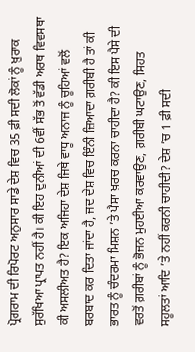ਪ੍ਰੋਗਰਾਮ ਦੀ ਰਿਪੋਰਟ ਅਨੁਸਾਰ ਸਾਡੇ ਦੇਸ਼ ਵਿਚ 35 ਫ਼ੀ ਸਦੀ ਲੋਕਾਂ ਨੂੰ ਖ਼ੁਰਾਕ ਸੁਰੱਖਿਆ ਪ੍ਰਾਪਤ ਨਹੀਂ ਹੈ। ਕੀ ਇਹ ਦੁਨੀਆਂ ਦੀ 6ਵੀਂ ਸੱਭ ਤੋਂ ਵੱਡੀ ਅਰਥ ਵਿਵਸਥਾ
ਕੀ ਅਸਲੀਅਤ ਹੈ? ਇਕ ਅਜਿਹਾ ਦੇਸ਼ ਜਿਥੇ ਵਾਧੂ ਅਨਾਜ ਨੂੰ ਚੂਹਿਆਂ ਵਲੋਂ ਬਰਬਾਦ ਕਰ ਦਿਤਾ ਜਾਂਦਾ ਹੈ, ਜਦ ਦੇਸ਼ ਵਿਚ ਇੰਨੀ ਜ਼ਿਆਦਾ ਗ਼ਰੀਬੀ ਹੈ ਤਾਂ ਕੀ ਭਾਰਤ ਨੂੰ ਚੰਦਰਮਾ ਮਿਸ਼ਨ ’ਤੇ ਪੈਸਾ ਖ਼ਰਚ ਕਰਨਾ ਚਾਹੀਦਾ ਹੈ? ਕੀ ਇਸ ਪੈਸੇ ਦੀ ਵਰਤੋਂ ਗ਼ਰੀਬਾਂ ਨੂੰ ਭੋਜਨ ਮੁਹਈਆ ਕਰਵਾਉਣ, ਗ਼ਰੀਬੀ ਘਟਾਉਣ, ਸਿਹਤ ਸਹੂਲਤਾਂ ਆਦਿ ’ਤੇ ਨਹੀਂ ਕਰਨੀ ਚਾਹੀਦੀ? ਦੇਸ਼ ’ਚ 1 ਫ਼ੀ ਸਦੀ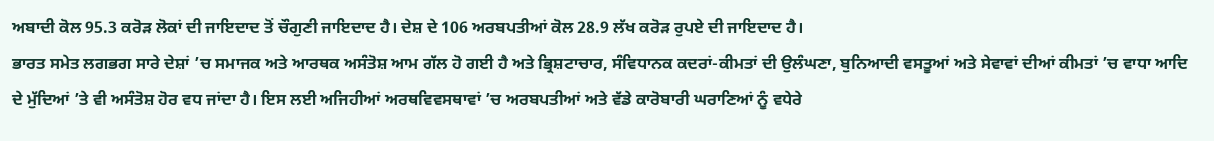ਅਬਾਦੀ ਕੋਲ 95.3 ਕਰੋੜ ਲੋਕਾਂ ਦੀ ਜਾਇਦਾਦ ਤੋਂ ਚੌਗੁਣੀ ਜਾਇਦਾਦ ਹੈ। ਦੇਸ਼ ਦੇ 106 ਅਰਬਪਤੀਆਂ ਕੋਲ 28.9 ਲੱਖ ਕਰੋੜ ਰੁਪਏ ਦੀ ਜਾਇਦਾਦ ਹੈ।
ਭਾਰਤ ਸਮੇਤ ਲਗਭਗ ਸਾਰੇ ਦੇਸ਼ਾਂ ’ਚ ਸਮਾਜਕ ਅਤੇ ਆਰਥਕ ਅਸੰਤੋਸ਼ ਆਮ ਗੱਲ ਹੋ ਗਈ ਹੈ ਅਤੇ ਭ੍ਰਿਸ਼ਟਾਚਾਰ, ਸੰਵਿਧਾਨਕ ਕਦਰਾਂ-ਕੀਮਤਾਂ ਦੀ ਉਲੰਘਣਾ, ਬੁਨਿਆਦੀ ਵਸਤੂਆਂ ਅਤੇ ਸੇਵਾਵਾਂ ਦੀਆਂ ਕੀਮਤਾਂ ’ਚ ਵਾਧਾ ਆਦਿ ਦੇ ਮੁੱਦਿਆਂ ’ਤੇ ਵੀ ਅਸੰਤੋਸ਼ ਹੋਰ ਵਧ ਜਾਂਦਾ ਹੈ। ਇਸ ਲਈ ਅਜਿਹੀਆਂ ਅਰਥਵਿਵਸਥਾਵਾਂ ’ਚ ਅਰਬਪਤੀਆਂ ਅਤੇ ਵੱਡੇ ਕਾਰੋਬਾਰੀ ਘਰਾਣਿਆਂ ਨੂੰ ਵਧੇਰੇ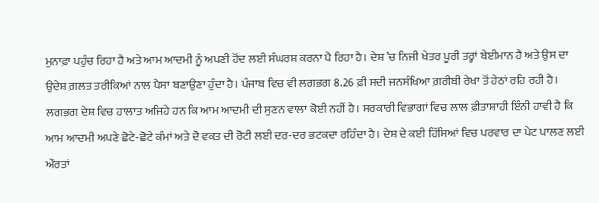ਮੁਨਾਫ਼ਾ ਪਹੁੰਚ ਰਿਹਾ ਹੈ ਅਤੇ ਆਮ ਆਦਮੀ ਨੂੰ ਅਪਣੀ ਹੋਂਦ ਲਈ ਸੰਘਰਸ਼ ਕਰਨਾ ਪੈ ਰਿਹਾ ਹੈ। ਦੇਸ਼ ’ਚ ਨਿਜੀ ਖੇਤਰ ਪੂਰੀ ਤਰ੍ਹਾਂ ਬੇਈਮਾਨ ਹੈ ਅਤੇ ਉਸ ਦਾ ਉਦੇਸ਼ ਗ਼ਲਤ ਤਰੀਕਿਆਂ ਨਾਲ ਪੈਸਾ ਬਣਾਉਣਾ ਹੁੰਦਾ ਹੈ। ਪੰਜਾਬ ਵਿਚ ਵੀ ਲਗਭਗ 8.26 ਫ਼ੀ ਸਦੀ ਜਨਸੰਖਿਆ ਗ਼ਰੀਬੀ ਰੇਖਾ ਤੋਂ ਹੇਠਾਂ ਰਹਿ ਰਹੀ ਹੈ। ਲਗਭਗ ਦੇਸ਼ ਵਿਚ ਹਾਲਾਤ ਅਜਿਹੇ ਹਨ ਕਿ ਆਮ ਆਦਮੀ ਦੀ ਸੁਣਨ ਵਾਲਾ ਕੋਈ ਨਹੀਂ ਹੈ। ਸਰਕਾਰੀ ਵਿਭਾਗਾਂ ਵਿਚ ਲਾਲ ਫ਼ੀਤਾਸ਼ਾਹੀ ਇੰਨੀ ਹਾਵੀ ਹੈ ਕਿ ਆਮ ਆਦਮੀ ਅਪਣੇ ਛੋਟੇ-ਛੋਟੇ ਕੰਮਾਂ ਅਤੇ ਦੋ ਵਕਤ ਦੀ ਰੋਟੀ ਲਈ ਦਰ-ਦਰ ਭਟਕਦਾ ਰਹਿੰਦਾ ਹੈ। ਦੇਸ਼ ਦੇ ਕਈ ਹਿੱਸਿਆਂ ਵਿਚ ਪਰਵਾਰ ਦਾ ਪੇਟ ਪਾਲਣ ਲਈ ਔਰਤਾਂ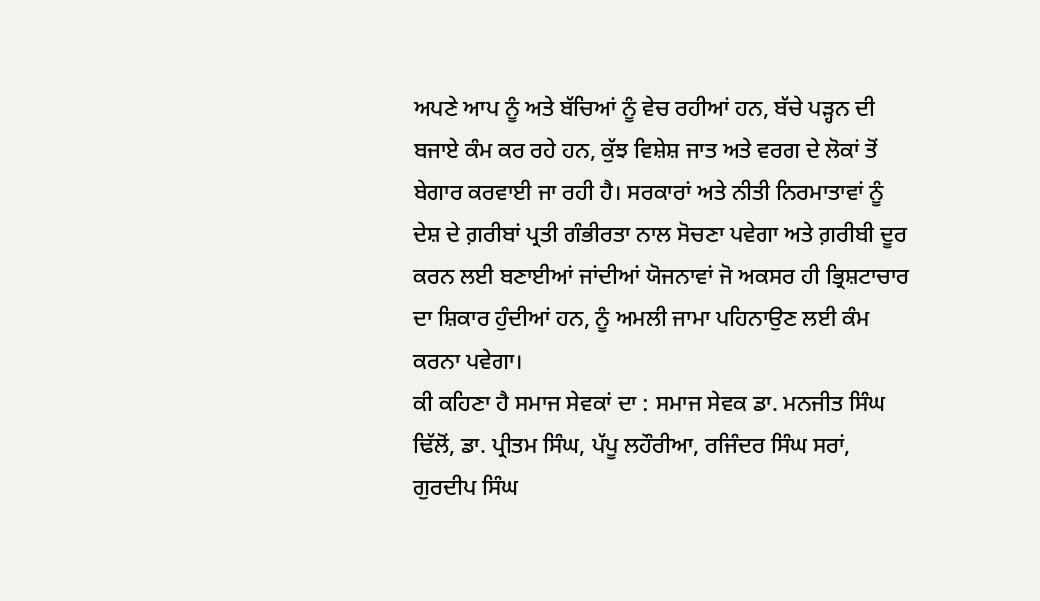ਅਪਣੇ ਆਪ ਨੂੰ ਅਤੇ ਬੱਚਿਆਂ ਨੂੰ ਵੇਚ ਰਹੀਆਂ ਹਨ, ਬੱਚੇ ਪੜ੍ਹਨ ਦੀ ਬਜਾਏ ਕੰਮ ਕਰ ਰਹੇ ਹਨ, ਕੁੱਝ ਵਿਸ਼ੇਸ਼ ਜਾਤ ਅਤੇ ਵਰਗ ਦੇ ਲੋਕਾਂ ਤੋਂ ਬੇਗਾਰ ਕਰਵਾਈ ਜਾ ਰਹੀ ਹੈ। ਸਰਕਾਰਾਂ ਅਤੇ ਨੀਤੀ ਨਿਰਮਾਤਾਵਾਂ ਨੂੰ ਦੇਸ਼ ਦੇ ਗ਼ਰੀਬਾਂ ਪ੍ਰਤੀ ਗੰਭੀਰਤਾ ਨਾਲ ਸੋਚਣਾ ਪਵੇਗਾ ਅਤੇ ਗ਼ਰੀਬੀ ਦੂਰ ਕਰਨ ਲਈ ਬਣਾਈਆਂ ਜਾਂਦੀਆਂ ਯੋਜਨਾਵਾਂ ਜੋ ਅਕਸਰ ਹੀ ਭ੍ਰਿਸ਼ਟਾਚਾਰ ਦਾ ਸ਼ਿਕਾਰ ਹੁੰਦੀਆਂ ਹਨ, ਨੂੰ ਅਮਲੀ ਜਾਮਾ ਪਹਿਨਾਉਣ ਲਈ ਕੰਮ ਕਰਨਾ ਪਵੇਗਾ।
ਕੀ ਕਹਿਣਾ ਹੈ ਸਮਾਜ ਸੇਵਕਾਂ ਦਾ : ਸਮਾਜ ਸੇਵਕ ਡਾ. ਮਨਜੀਤ ਸਿੰਘ ਢਿੱਲੋਂ, ਡਾ. ਪ੍ਰੀਤਮ ਸਿੰਘ, ਪੱਪੂ ਲਹੌਰੀਆ, ਰਜਿੰਦਰ ਸਿੰਘ ਸਰਾਂ, ਗੁਰਦੀਪ ਸਿੰਘ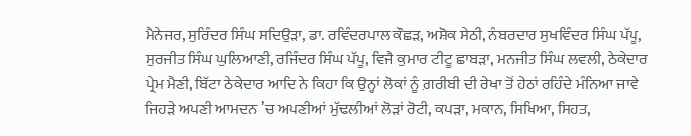ਮੈਨੇਜਰ, ਸੁਰਿੰਦਰ ਸਿੰਘ ਸਦਿਉੜਾ, ਡਾ. ਰਵਿੰਦਰਪਾਲ ਕੌਛੜ, ਅਸ਼ੋਕ ਸੇਠੀ, ਨੰਬਰਦਾਰ ਸੁਖਵਿੰਦਰ ਸਿੰਘ ਪੱਪੂ, ਸੁਰਜੀਤ ਸਿੰਘ ਘੁਲਿਆਣੀ, ਰਜਿੰਦਰ ਸਿੰਘ ਪੱਪੂ, ਵਿਜੈ ਕੁਮਾਰ ਟੀਟੂ ਛਾਬੜਾ, ਮਨਜੀਤ ਸਿੰਘ ਲਵਲੀ, ਠੇਕੇਦਾਰ ਪ੍ਰੇਮ ਮੈਣੀ, ਬਿੱਟਾ ਠੇਕੇਦਾਰ ਆਦਿ ਨੇ ਕਿਹਾ ਕਿ ਉਨ੍ਹਾਂ ਲੋਕਾਂ ਨੂੰ ਗ਼ਰੀਬੀ ਦੀ ਰੇਖਾ ਤੋਂ ਹੇਠਾਂ ਰਹਿੰਦੇ ਮੰਨਿਆ ਜਾਵੇ ਜਿਹੜੇ ਅਪਣੀ ਆਮਦਨ ’ਚ ਅਪਣੀਆਂ ਮੁੱਢਲੀਆਂ ਲੋੜਾਂ ਰੋਟੀ, ਕਪੜਾ, ਮਕਾਨ, ਸਿਖਿਆ, ਸਿਹਤ,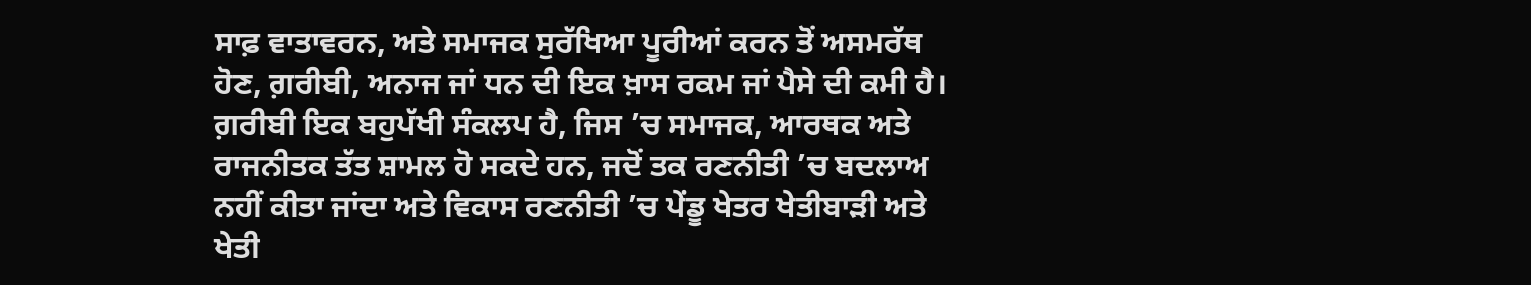ਸਾਫ਼ ਵਾਤਾਵਰਨ, ਅਤੇ ਸਮਾਜਕ ਸੁਰੱਖਿਆ ਪੂਰੀਆਂ ਕਰਨ ਤੋਂ ਅਸਮਰੱਥ ਹੋਣ, ਗ਼ਰੀਬੀ, ਅਨਾਜ ਜਾਂ ਧਨ ਦੀ ਇਕ ਖ਼ਾਸ ਰਕਮ ਜਾਂ ਪੈਸੇ ਦੀ ਕਮੀ ਹੈ। ਗ਼ਰੀਬੀ ਇਕ ਬਹੁਪੱਖੀ ਸੰਕਲਪ ਹੈ, ਜਿਸ ’ਚ ਸਮਾਜਕ, ਆਰਥਕ ਅਤੇ ਰਾਜਨੀਤਕ ਤੱਤ ਸ਼ਾਮਲ ਹੋ ਸਕਦੇ ਹਨ, ਜਦੋਂ ਤਕ ਰਣਨੀਤੀ ’ਚ ਬਦਲਾਅ ਨਹੀਂ ਕੀਤਾ ਜਾਂਦਾ ਅਤੇ ਵਿਕਾਸ ਰਣਨੀਤੀ ’ਚ ਪੇਂਡੂ ਖੇਤਰ ਖੇਤੀਬਾੜੀ ਅਤੇ ਖੇਤੀ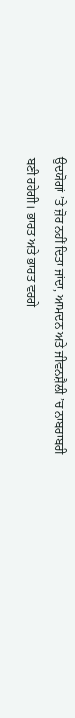ਉਦਯੋਗਾਂ ’ਤੇ ਜ਼ੋਰ ਨਹੀਂ ਦਿਤਾ ਜਾਂਦਾ, ਆਮਦਨ ਅਤੇ ਜੀਵਨਸ਼ੈਲੀ ’ਚ ਨਾਬਰਾਬਰੀ ਬਣੀ ਰਹੇਗੀ। ਭਾਰਤ ਅਤੇ ਭਾਰਤ ਵਰਗੇ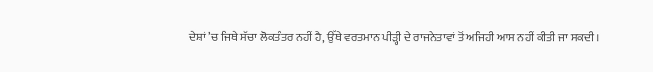ਦੇਸ਼ਾਂ ’ਚ ਜਿਥੇ ਸੱਚਾ ਲੋਕਤੰਤਰ ਨਹੀਂ ਹੈ, ਉੱਥੇ ਵਰਤਮਾਨ ਪੀੜ੍ਹੀ ਦੇ ਰਾਜਨੇਤਾਵਾਂ ਤੋਂ ਅਜਿਹੀ ਆਸ ਨਹੀਂ ਕੀਤੀ ਜਾ ਸਕਦੀ।